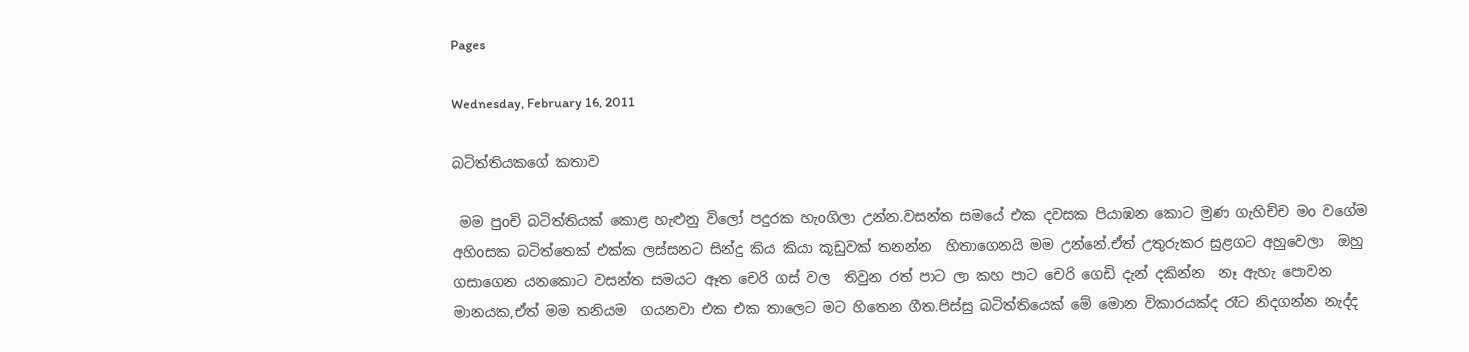Pages

Wednesday, February 16, 2011

බටිත්තියකගේ කතාව

 මම පුoචි බටිත්තියක් කොළ හැළුනු විලෝ පදුරක හැoගිලා උන්න.වසන්ත සමයේ එක දවසක පියාඹන කොට මුණ ගැහිච්ච මo වගේම අහිoසක බටිත්තෙක් එක්ක ලස්සනට සින්දු කිය කියා කූඩුවක් තනන්න  හිතාගෙනයි මම උන්නේ.ඒත් උතුරුකර සුළගට අහුවෙලා  ඔහු ගසාගෙන යනකොට වසන්ත සමයට ඈත චෙරි ගස් වල  තිවුන රත් පාට ලා කහ පාට චෙරි ගෙඩි දැන් දකින්න  නෑ ඇහැ පොවන මානයක,ඒත් මම තනියම  ගයනවා එක එක තාලෙට මට හිතෙන ගීත.පිස්සු බටිත්තියෙක් මේ මොන විකාරයක්ද රෑට නිදගන්න නැද්ද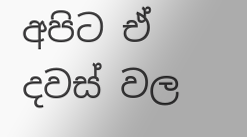අපිට ඒ දවස් වල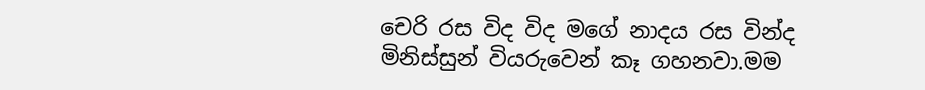චෙරි රස විද විද මගේ නාදය රස වින්ද  මිනිස්සුන් වියරුවෙන් කෑ ගහනවා.මම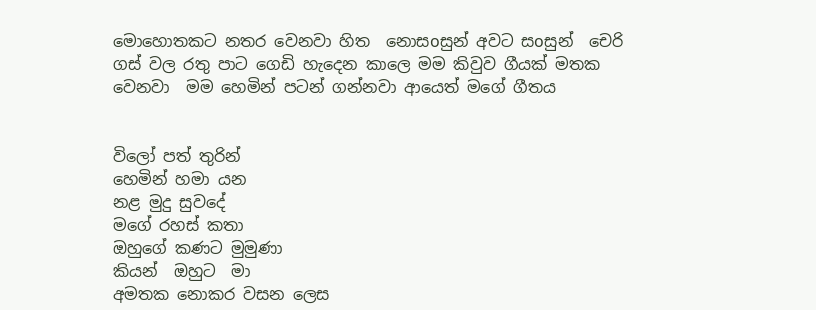මොහොතකට නතර වෙනවා හිත  නොසoසුන් අවට සoසුන්  චෙරි ගස් වල රතු පාට ගෙඩි හැදෙන කාලෙ මම කිවුව ගීයක් මතක වෙනවා  මම හෙමින් පටන් ගන්නවා ආයෙත් මගේ ගීතය


විලෝ පත් තුරින්
හෙමින් හමා යන
නළ මුදු සුවදේ
මගේ රහස් කතා
ඔහුගේ කණට මුමුණා
කියන්  ඔහුට  මා
අමතක නොකර වසන ලෙස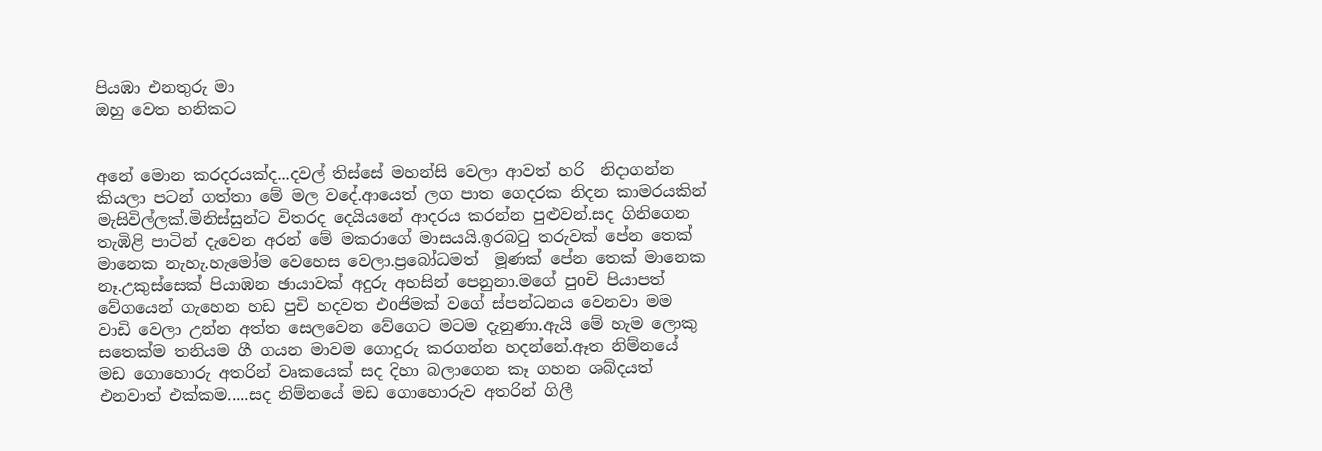පියඹා එනතුරු මා
ඔහු වෙත හනිකට


අනේ මොන කරදරයක්ද...දවල් තිස්සේ මහන්සි වෙලා ආවත් හරි  නිදාගන්න කියලා පටන් ගත්තා මේ මල වදේ.ආයෙත් ලග පාත ගෙදරක නිදන කාමරයකින් මැසිවිල්ලක්.මිනිස්සුන්ට විතරද දෙයියනේ ආදරය කරන්න පුළුවන්.සද ගිනිගෙන තැඹිළි පාටින් දැවෙන අරන් මේ මකරාගේ මාසයයි.ඉරබටු තරුවක් පේන තෙක් මානෙක නැහැ.හැමෝම වෙහෙස වෙලා.ප්‍රබෝධමත්  මූණක් පේන තෙක් මානෙක නෑ.උකුස්සෙක් පියාඹන ඡායාවක් අදුරු අහසින් පෙනුනා.මගේ පුoචි පියාපත් වේගයෙන් ගැහෙන හඩ පුචි හදවත එoජිමක් වගේ ස්පන්ධනය වෙනවා මම වාඩි වෙලා උන්න අත්ත සෙලවෙන වේගෙට මටම දැනුණා.ඇයි මේ හැම ලොකු සතෙක්ම තනියම ගී ගයන මාවම ගොදුරු කරගන්න හදන්නේ.ඈත නිම්නයේ මඩ ගොහොරු අතරින් වෘකයෙක් සද දිහා බලාගෙන කෑ ගහන ශබ්දයත් එනවාත් එක්කම.....සද නිම්නයේ මඩ ගොහොරුව අතරින් ගිලී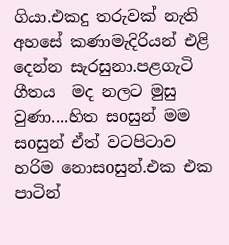ගියා.එකදු තරුවක් නැති අහසේ කණාමැදිරියන් එළි දෙන්න සැරසුනා.පළගැටි ගීතය  මද නලට මුසු වුණා....හිත සoසුන් මම සoසුන් ඒත් වටපිටාව හරිම නොසoසුන්.එක එක පාටින්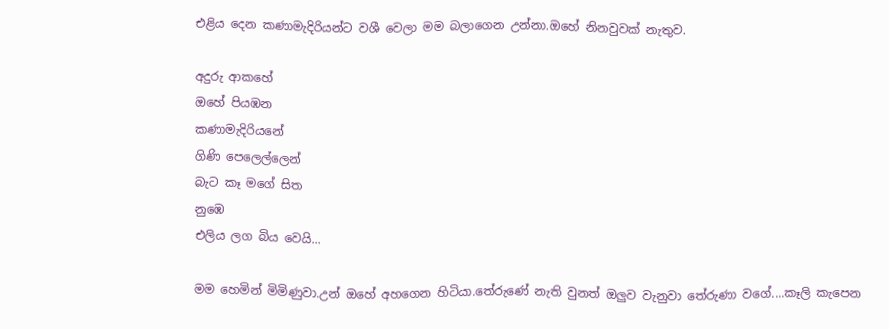එළිය දෙන කණාමැදිරියන්ට වශී වෙලා මම බලාගෙන උන්නා.ඔහේ නිනවුවක් නැතුව.

අදුරු ආකහේ
ඔහේ පියඹන
කණාමැදිරියනේ
ගිණි පෙලෙල්ලෙන්
බැට කෑ මගේ සිත
නුඹෙ
එලිය ලග බිය වෙයි...

මම හෙමින් මිමිණුවා.උන් ඔහේ අහගෙන හිටියා.තේරුණේ නැති වුනත් ඔලුව වැනුවා තේරුණා වගේ....කෑලි කැපෙන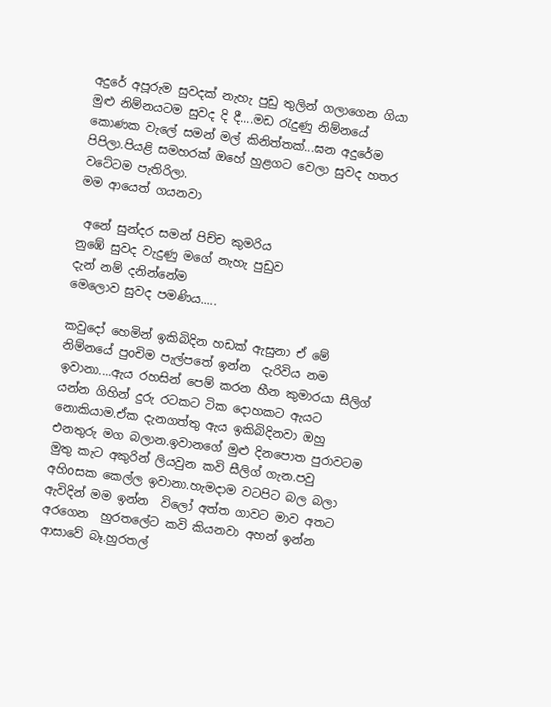අදුරේ අපූරුම සුවදක් නැහැ පුඩු තුලින් ගලාගෙන ගියා  මුළු නිම්නයටම සුවද දි දී....මඩ රැදුණු නිම්නයේ කොණක වැලේ සමන් මල් කිනිත්තක්...ඝන අදුරේම පිපිලා.පියළි සමහරක් ඔහේ හුළගට වෙලා සුවද හතර වටේටම පැතිරිලා.
මම ආයෙත් ගයනවා

 අනේ සුන්දර සමන් පිච්ච කුමරිය
නුඹේ සුවද වැදුණු මගේ නැහැ පුඩුව
දැන් නම් දනින්නේම
මෙලොව සුවද පමණිය.....

කවුදෝ හෙමින් ඉකිබිදින හඩක් ඇසුනා ඒ මේ නිම්නයේ පුoචිම පැල්පතේ ඉන්න  දැරිවිය නම ඉවානා....ඇය රහසින් පෙම් කරන හීන කුමාරයා සීලිග් යන්න ගිහින් දුරු රටකට ටික දොහකට ඇයට නොකියාම.ඒක දැනගත්තු ඇය ඉකිබිදිනවා ඔහු එනතුරු මග බලාන.ඉවානගේ මුළු දිනපොත පුරාවටම මුතු කැට අකුරින් ලියවුන කවි සීලිග් ගැන.පවු අහිoසක කෙල්ල ඉවානා.හැමදාම වටපිට බල බලා ඇවිදින් මම ඉන්න  විලෝ අත්ත ගාවට මාව අතට අරගෙන  හුරතලේට කවි කියනවා අහන් ඉන්න ආසාවේ බෑ.හුරතල්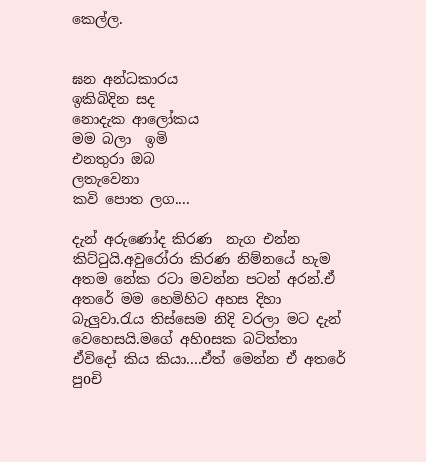කෙල්ල.


ඝන අන්ධකාරය
ඉකිබිදින සද
නොදැක ආලෝකය
මම බලා  ඉමි
එනතුරා ඔබ
ලතැවෙනා
කවි පොත ලග....

දැන් අරුණෝද කිරණ  නැග එන්න කිට්ටුයි.අවුරෝරා කිරණ නිම්නයේ හැම අතම නේක රටා මවන්න පටන් අරන්.ඒ අතරේ මම හෙමිහිට අහස දිහා බැලුවා.රැය තිස්සෙම නිදි වරලා මට දැන් වෙහෙසයි.මගේ අහිoසක බටිත්තා ඒවිදෝ කිය කියා....ඒත් මෙන්න ඒ අතරේ   පුoචි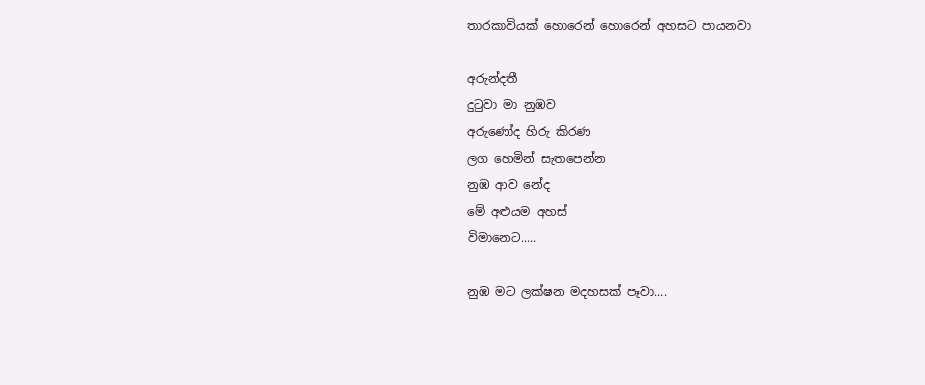තාරකාවියක් හොරෙන් හොරෙන් අහසට පායනවා

අරුන්දතී
දුටුවා මා නුඹව
අරුණෝද හිරු කිරණ
ලග හෙමින් සැතපෙන්න
නුඹ ආව නේද
මේ අළුයම අහස්
විමානෙට.....

නුඹ මට ලක්ෂන මදහසක් පෑවා....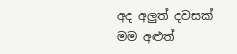අද අලුත් දවසක්
මම අළුත්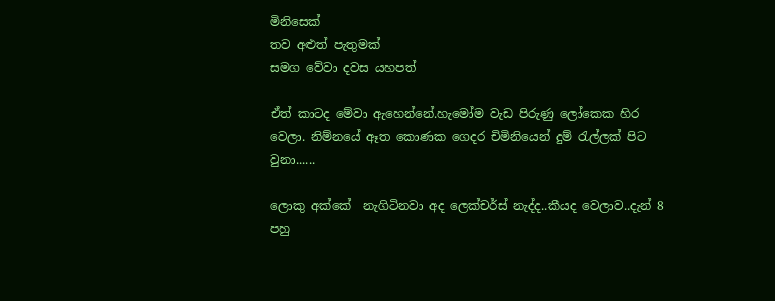මිනිසෙක්
තව අළුත් පැතුමක්
සමග වේවා දවස යහපත්

ඒත් කාටද මේවා ඇහෙන්නේ.හැමෝම වැඩ පිරුණු ලෝකෙක හිර වෙලා. නිම්නයේ ඈත කොණක ගෙදර චිමිනියෙන් දුම් රැල්ලක් පිට වුනා......

ලොකු අක්කේ  නැගිටිනවා අද ලෙක්චර්ස් නැද්ද..කීයද වෙලාව..දැන් 8 පහු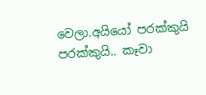වෙලා.අයියෝ පරක්කුයි පරක්කුයි.. කෑවා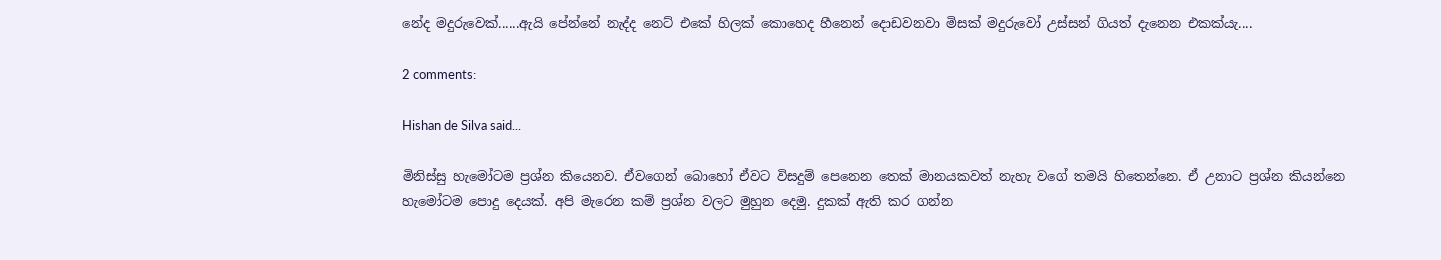නේද මදුරුවෙක්......ඇයි පේන්නේ නැද්ද නෙට් එකේ හිලක් කොහෙද හීනෙන් දොඩවනවා මිසක් මදුරුවෝ උස්සන් ගියත් දැනෙන එකක්යැ....

2 comments:

Hishan de Silva said...

මිනිස්සු හැමෝටම ප්‍රශ්න කියෙනව. ඒවගෙන් බොහෝ ඒවට විසදුම් පෙනෙන තෙක් මානයකවත් නැහැ වගේ තමයි හිතෙන්නෙ. ඒ උනාට ප්‍රශ්න කියන්නෙ හැමෝටම පොදු දෙයක්. අපි මැරෙන කම් ප්‍රශ්න වලට මුහුන දෙමු. දුකක් ඇති කර ගන්න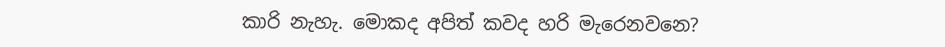කාරි නැහැ. මොකද අපිත් කවද හරි මැරෙනවනෙ?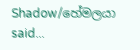Shadow/හේමලයා said...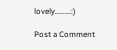lovely........:)

Post a Comment